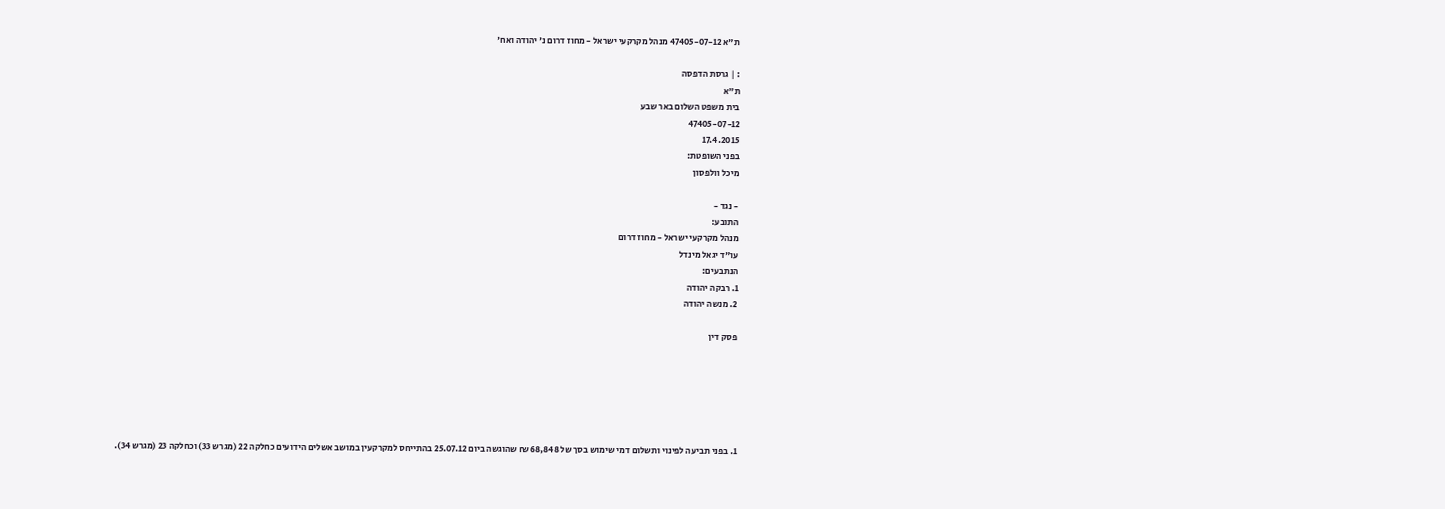ת"א 47405-07-12 מנהל מקרקעי ישראל - מחוז דרום נ' יהודה ואח'

: | גרסת הדפסה
ת"א
בית משפט השלום באר שבע
47405-07-12
17.4.2015
בפני השופטת:
מיכל וולפסון

- נגד -
התובע:
מנהל מקרקעי ישראל - מחוז דרום
עו"ד יגאל מינדל
הנתבעים:
1. רבקה יהודה
2. מנשה יהודה

פסק דין






1. בפני תביעה לפינוי ותשלום דמי שימוש בסך של 68,848 ₪ שהוגשה ביום 25.07.12 בהתייחס למקרקעין במושב אשלים הידועים כחלקה 22 (מגרש 33) וכחלקה 23 (מגרש 34).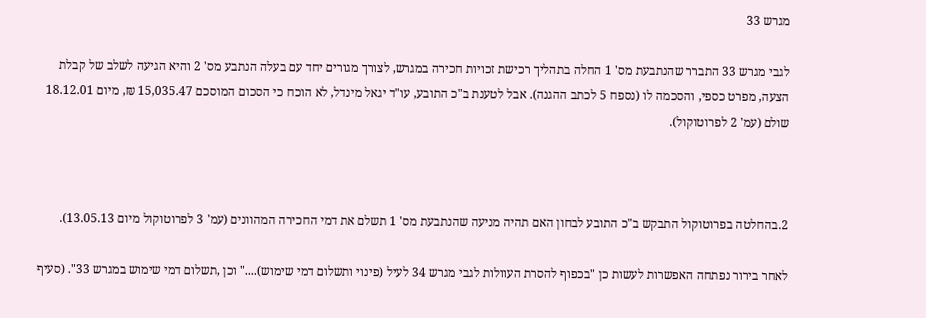מגרש 33

לגבי מגרש 33 התברר שהנתבעת מס' 1 החלה בתהליך רכישת זכויות חכירה במגרש, לצורך מגורים יחד עם בעלה הנתבע מס' 2 והיא הגיעה לשלב של קבלת הצעה, מפרט כספי, והסכמה לו (נספח 5 לכתב ההגנה). אבל לטענת ב"כ התובע, עו"ד יגאל מינדל, לא הוכח כי הסכום המוסכם 15,035.47 ₪, מיום 18.12.01 שולם (עמ' 2 לפרוטוקול).



2.בהחלטה בפרוטוקול התבקש ב"כ התובע לבחון האם תהיה מניעה שהנתבעת מס' 1 תשלם את דמי החכירה המהוונים (עמ' 3 לפרוטוקול מיום 13.05.13).

לאחר בירור נפתחה האפשרות לעשות כן "בכפוף להסרת העוולות לגבי מגרש 34 לעיל (פינוי ותשלום דמי שימוש)...." וכן ,תשלום דמי שימוש במגרש 33". (סעיף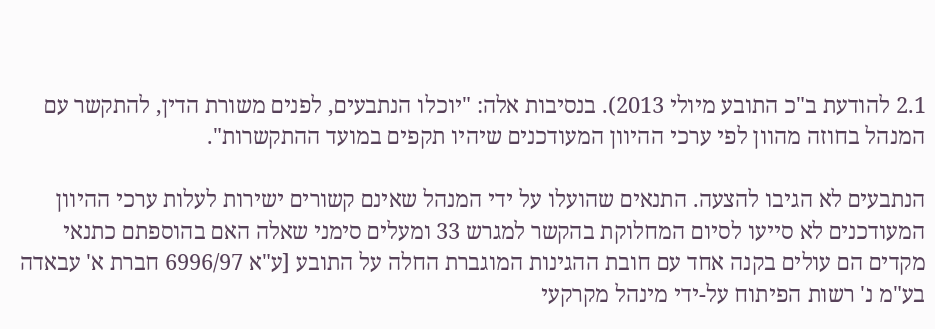2.1 להודעת ב"כ התובע מיולי 2013). בנסיבות אלה: "יוכלו הנתבעים, לפנים משורת הדין, להתקשר עם המנהל בחוזה מהוון לפי ערכי ההיוון המעודכנים שיהיו תקפים במועד ההתקשרות".

הנתבעים לא הגיבו להצעה. התנאים שהועלו על ידי המנהל שאינם קשורים ישירות לעלות ערכי ההיוון המעודכנים לא סייעו לסיום המחלוקת בהקשר למגרש 33 ומעלים סימני שאלה האם בהוספתם כתנאי מקדים הם עולים בקנה אחד עם חובת ההגינות המוגברת החלה על התובע [ע"א 6996/97 חברת א' עבאדה בע"מ נ' רשות הפיתוח על-ידי מינהל מקרקעי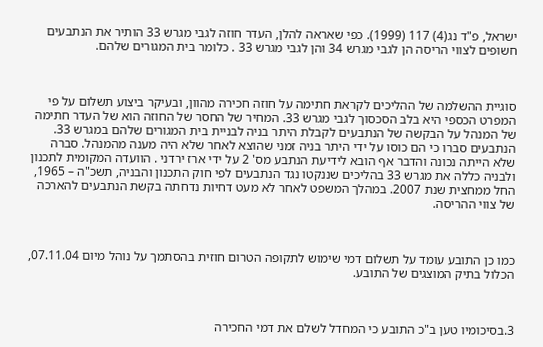ישראל, פ"ד נג(4) 117 (1999). כפי שאראה להלן, העדר חוזה לגבי מגרש 33 הותיר את הנתבעים חשופים לצווי הריסה הן לגבי מגרש 34 והן לגבי מגרש 33 . כלומר בית המגורים שלהם.



סוגיית ההשלמה של ההליכים לקראת חתימה על חוזה חכירה מהוון, ובעיקר ביצוע תשלום על פי המפרט הכספי היא בלב הסכסוך לגבי מגרש 33. המחיר של החסר של החוזה הוא של העדר חתימה של המנהל על הבקשה של הנתבעים לקבלת היתר בניה לבניית בית המגורים שלהם במגרש 33. הנתבעים סברו כי הם כוסו על ידי היתר בניה זמני שהוצא לאחר שלא היה מענה מהמנהל. סברה שלא הייתה נכונה והדבר אף הובא לידיעת הנתבע מס' 2 על ידי ארז ירדני . הוועדה המקומית לתכנון ולבניה כללה את מגרש 33 בהליכים שננקטו נגד הנתבעים לפי חוק התכנון והבניה, תשכ"ה – 1965, החל ממחצית שנת 2007. במהלך המשפט לאחר לא מעט דחיות נדחתה בקשת הנתבעים להארכה של צווי ההריסה.



כמו כן התובע עומד על תשלום דמי שימוש לתקופה הטרום חוזית בהסתמך על נוהל מיום 07.11.04, הכלול בתיק המוצגים של התובע.



3.בסיכומיו טען ב"כ התובע כי המחדל לשלם את דמי החכירה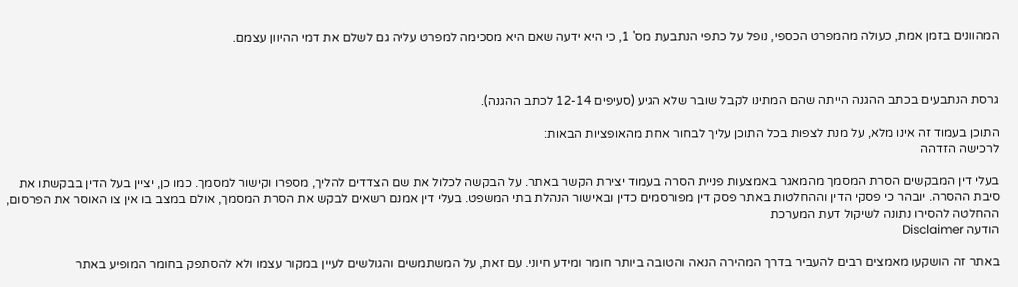המהוונים בזמן אמת, כעולה מהמפרט הכספי, נופל על כתפי הנתבעת מס' 1, כי היא ידעה שאם היא מסכימה למפרט עליה גם לשלם את דמי ההיוון עצמם.



גרסת הנתבעים בכתב ההגנה הייתה שהם המתינו לקבל שובר שלא הגיע (סעיפים 12-14 לכתב ההגנה).

התוכן בעמוד זה אינו מלא, על מנת לצפות בכל התוכן עליך לבחור אחת מהאופציות הבאות:
לרכישה הזדהה

בעלי דין המבקשים הסרת המסמך מהמאגר באמצעות פניית הסרה בעמוד יצירת הקשר באתר. על הבקשה לכלול את שם הצדדים להליך, מספרו וקישור למסמך. כמו כן, יציין בעל הדין בבקשתו את סיבת ההסרה. יובהר כי פסקי הדין וההחלטות באתר פסק דין מפורסמים כדין ובאישור הנהלת בתי המשפט. בעלי דין אמנם רשאים לבקש את הסרת המסמך, אולם במצב בו אין צו האוסר את הפרסום, ההחלטה להסירו נתונה לשיקול דעת המערכת
הודעה Disclaimer

באתר זה הושקעו מאמצים רבים להעביר בדרך המהירה הנאה והטובה ביותר חומר ומידע חיוני. עם זאת, על המשתמשים והגולשים לעיין במקור עצמו ולא להסתפק בחומר המופיע באתר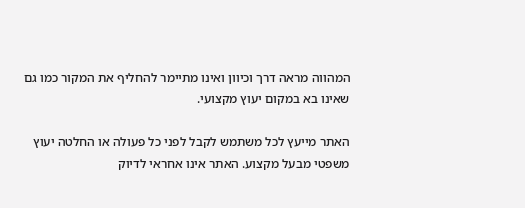המהווה מראה דרך וכיוון ואינו מתיימר להחליף את המקור כמו גם שאינו בא במקום יעוץ מקצועי.

האתר מייעץ לכל משתמש לקבל לפני כל פעולה או החלטה יעוץ משפטי מבעל מקצוע. האתר אינו אחראי לדיוק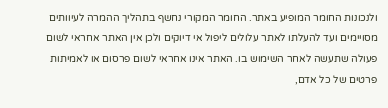ולנכונות החומר המופיע באתר. החומר המקורי נחשף בתהליך ההמרה לעיוותים מסויימים ועד להעלתו לאתר עלולים ליפול אי דיוקים ולכן אין האתר אחראי לשום פעולה שתעשה לאחר השימוש בו. האתר אינו אחראי לשום פרסום או לאמיתות פרטים של כל אדם,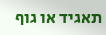תאגיד או גוף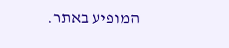המופיע באתר.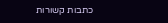כתבות קשורות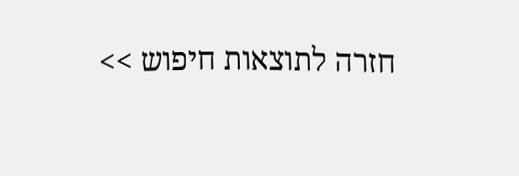חזרה לתוצאות חיפוש >>